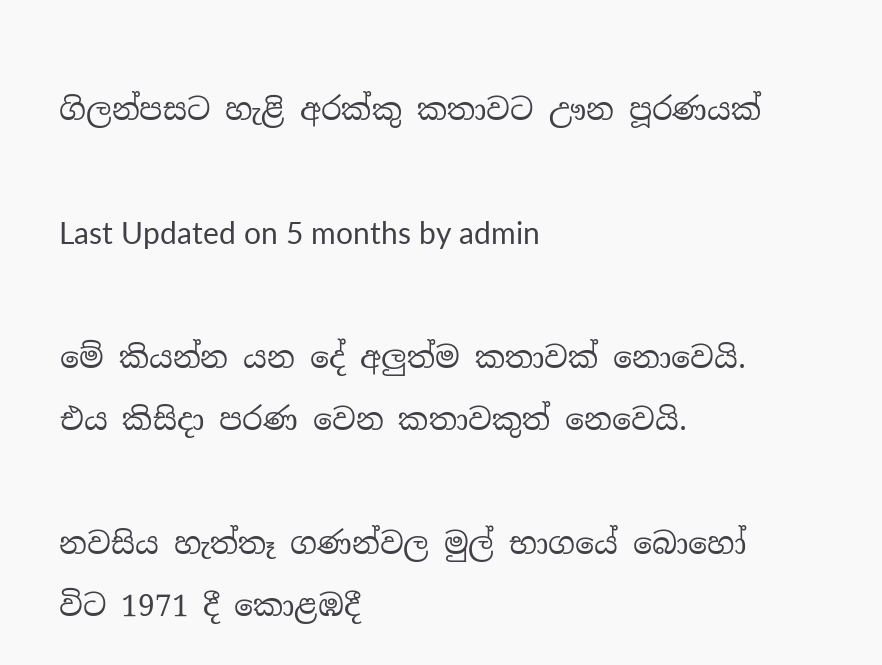ගිලන්පසට හැළි අරක්කු කතාවට ඌන පූරණයක්

Last Updated on 5 months by admin

මේ කියන්න යන දේ අලුත්ම කතාවක් නොවෙයි. එය කිසිදා පරණ වෙන කතාවකුත් නෙවෙයි.

නවසිය හැත්තෑ ගණන්වල මුල් භාගයේ බොහෝ විට 1971 දී කොළඹදී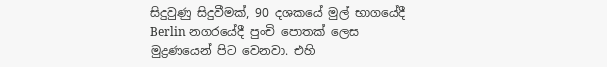සිදුවුණු සිදුවීමක්, 90 දශකයේ මුල් භාගයේදී Berlin නගරයේදී පුංචි පොතක් ලෙස මුද්‍රණයෙන් පිට වෙනවා. එහි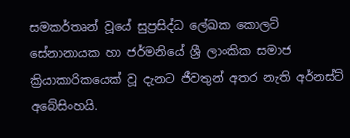සමකර්තෘන් වූයේ සුප්‍රසිද්ධ ලේඛක කොලට් සේනානායක හා ජර්මනියේ ශ්‍රී ලාංකික සමාජ ක්‍රියාකාරිකයෙක් වූ දැනට ජීවතුන් අතර නැති අර්නස්ට් අබේසිංහයි.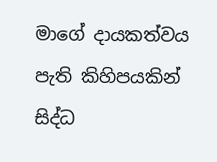මාගේ දායකත්වය පැති කිහිපයකින් සිද්ධ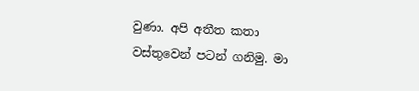වුණා. අපි අතීත කතා වස්තුවෙන් පටන් ගනිමු. මා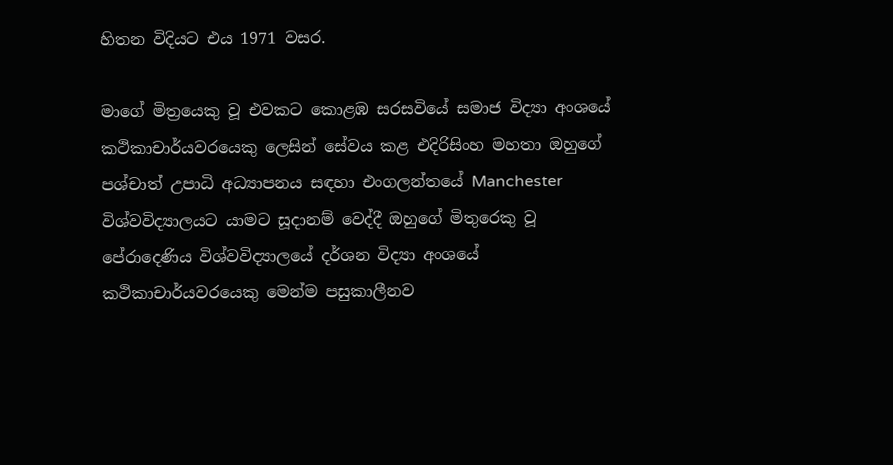හිතන විදියට එය 1971 වසර.

මාගේ මිත්‍රයෙකු වූ එවකට කොළඹ සරසවියේ සමාජ විද්‍යා අංශයේ කථිකාචාර්යවරයෙකු ලෙසින් සේවය කළ එදිරිසිංහ මහතා ඔහුගේ පශ්චාත් උපාධි අධ්‍යාපනය සඳහා එංගලන්තයේ Manchester විශ්වවිද්‍යාලයට යාමට සූදානම් වෙද්දී ඔහුගේ මිතුරෙකු වූ පේරාදෙණිය විශ්වවිද්‍යාලයේ දර්ශන විද්‍යා අංශයේ කථිකාචාර්යවරයෙකු මෙන්ම පසුකාලීනව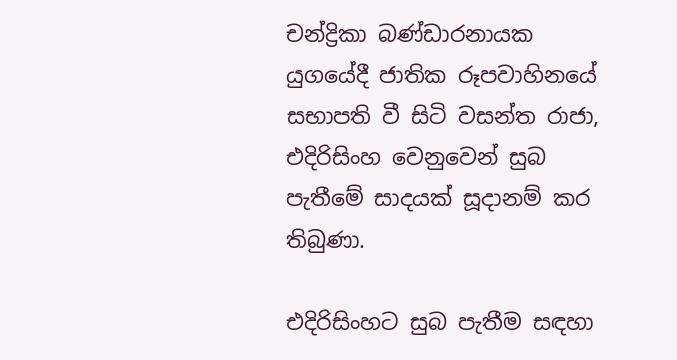චන්ද්‍රිකා බණ්ඩාරනායක යුගයේදී ජාතික රූපවාහිනයේ සභාපති වී සිටි වසන්ත රාජා, එදිරිසිංහ වෙනුවෙන් සුබ පැතීමේ සාදයක් සූදානම් කර තිබුණා.

එදිරිසිංහට සුබ පැතීම සඳහා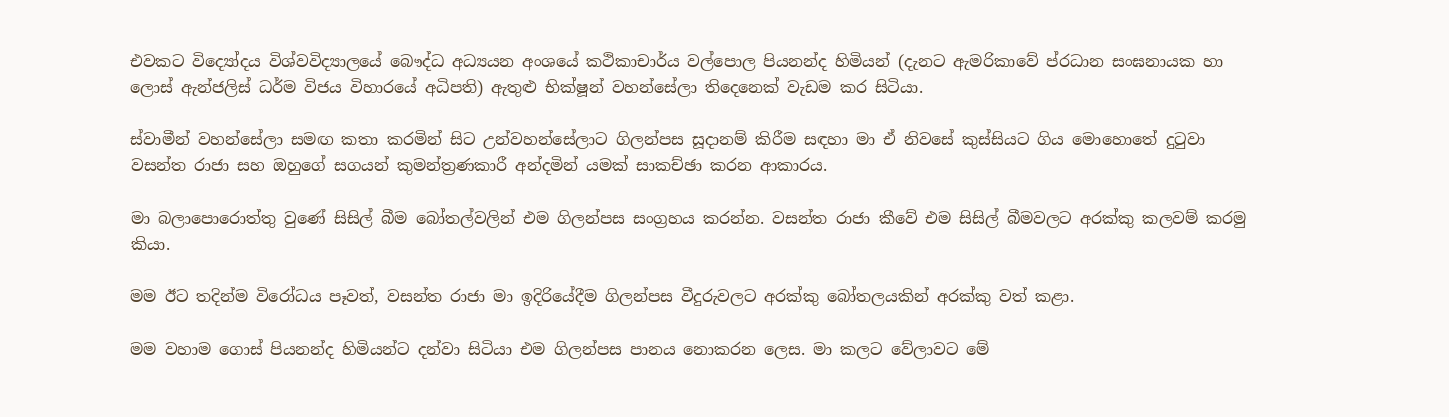එවකට විද්‍යෝදය විශ්වවිද්‍යාලයේ බෞද්ධ අධ්‍යයන අංශයේ කථිකාචාර්ය වල්පොල පියනන්ද හිමියන් (දැනට ඇමරිකාවේ ප්රධාන සංඝනායක හා ලොස් ඇන්ජලිස් ධර්ම විජය විහාරයේ අධිපති) ඇතුළු භික්ෂූන් වහන්සේලා තිදෙනෙක් වැඩම කර සිටියා.

ස්වාමීන් වහන්සේලා සමඟ කතා කරමින් සිට උන්වහන්සේලාට ගිලන්පස සූදානම් කිරීම සඳහා මා ඒ නිවසේ කුස්සියට ගිය මොහොතේ දුටුවා වසන්ත රාජා සහ ඔහුගේ සගයන් කුමන්ත්‍රණකාරී අන්දමින් යමක් සාකච්ඡා කරන ආකාරය.

මා බලාපොරොත්තු වුණේ සිසිල් බීම බෝතල්වලින් එම ගිලන්පස සංග්‍රහය කරන්න. වසන්ත රාජා කීවේ එම සිසිල් බීමවලට අරක්කු කලවම් කරමු කියා.

මම ඊට තදින්ම විරෝධය පෑවත්, වසන්ත රාජා මා ඉදිරියේදීම ගිලන්පස වීදුරුවලට අරක්කු බෝතලයකින් අරක්කු වත් කළා.

මම වහාම ගොස් පියනන්ද හිමියන්ට දන්වා සිටියා එම ගිලන්පස පානය නොකරන ලෙස. මා කලට වේලාවට මේ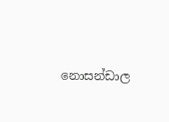නොසන්ඩාල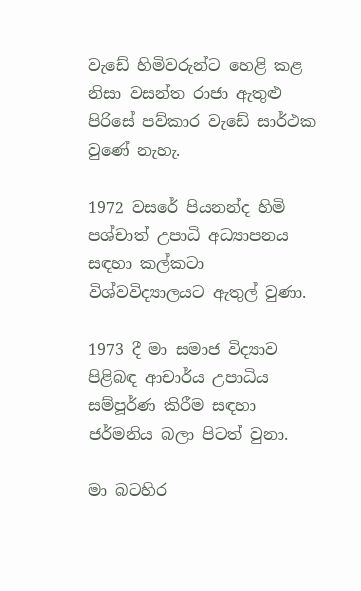වැඩේ හිමිවරුන්ට හෙළි කළ නිසා වසන්ත රාජා ඇතුළු පිරිසේ පව්කාර වැඩේ සාර්ථක වුණේ නැහැ.

1972 වසරේ පියනන්ද හිමි පශ්චාත් උපාධි අධ්‍යාපනය සඳහා කල්කටා විශ්වවිද්‍යාලයට ඇතුල් වුණා.

1973 දී මා සමාජ විද්‍යාව පිළිබඳ ආචාර්ය උපාධිය සම්පූර්ණ කිරීම සඳහා ජර්මනිය බලා පිටත් වුනා.

මා බටහිර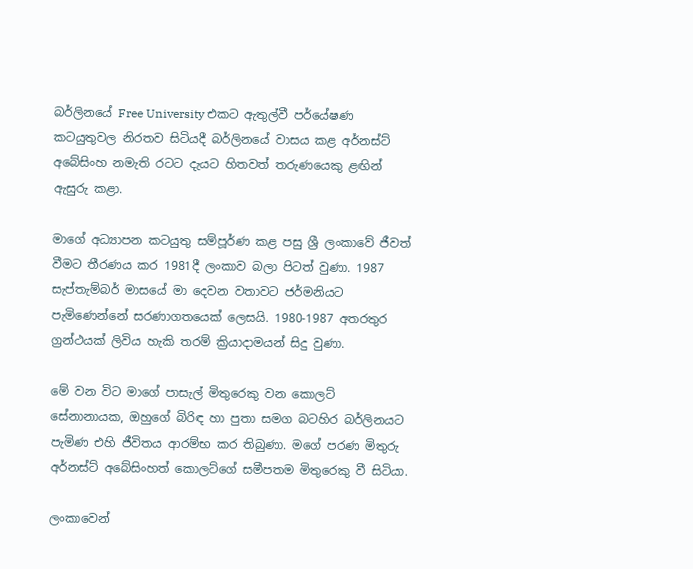බර්ලිනයේ Free University එකට ඇතුල්වී පර්යේෂණ කටයුතුවල නිරතව සිටියදී බර්ලිනයේ වාසය කළ අර්නස්ට් අබේසිංහ නමැති රටට දැයට හිතවත් තරුණයෙකු ළඟින් ඇසුරු කළා.

මාගේ අධ්‍යාපන කටයුතු සම්පූර්ණ කළ පසු ශ්‍රී ලංකාවේ ජීවත් වීමට තීරණය කර 1981දී ලංකාව බලා පිටත් වුණා. 1987 සැප්තැම්බර් මාසයේ මා දෙවන වතාවට ජර්මනියට පැමිණෙන්නේ සරණාගතයෙක් ලෙසයි. 1980-1987 අතරතුර ග්‍රන්ථයක් ලිවිය හැකි තරම් ක්‍රියාදාමයන් සිදු වුණා.

මේ වන විට මාගේ පාසැල් මිතුරෙකු වන කොලට් සේනානායක, ඔහුගේ බිරිඳ හා පුතා සමග බටහිර බර්ලිනයට පැමිණ එහි ජීවිතය ආරම්භ කර තිබුණා. මගේ පරණ මිතුරු අර්නස්ට් අබේසිංහත් කොලට්ගේ සමීපතම මිතුරෙකු වී සිටියා.

ලංකාවෙන්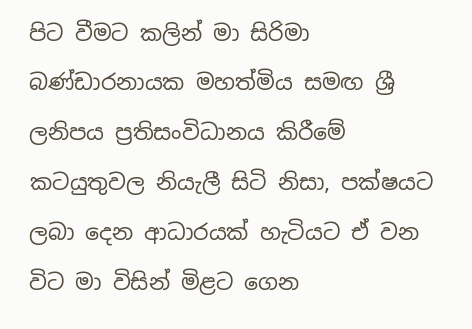පිට වීමට කලින් මා සිරිමා බණ්ඩාරනායක මහත්මිය සමඟ ශ්‍රී ලනිපය ප්‍රතිසංවිධානය කිරීමේ කටයුතුවල නියැලී සිටි නිසා, පක්ෂයට ලබා දෙන ආධාරයක් හැටියට ඒ වන විට මා විසින් මිළට ගෙන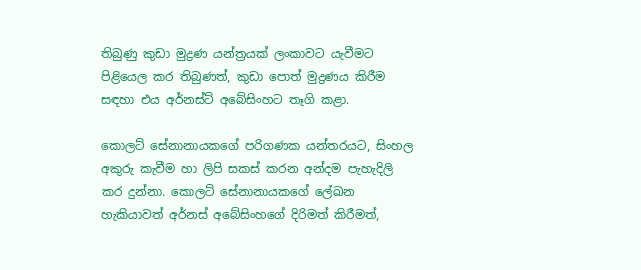තිබුණු කුඩා මුද්‍රණ යන්ත්‍රයක් ලංකාවට යැවීමට පිළියෙල කර තිබුණත්, කුඩා පොත් මුද්‍රණය කිරීම සඳහා එය අර්නස්ට් අබේසිංහට තෑගි කළා.

කොලට් සේනානායකගේ පරිගණක යන්තරයට, සිංහල අකුරු කැවීම හා ලිපි සකස් කරන අන්දම පැහැදිලි කර දුන්නා. කොලට් සේනානායකගේ ලේඛන හැකියාවත් අර්නස් අබේසිංහගේ දිරිමත් කිරීමත්,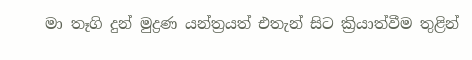මා තෑගි දුන් මුද්‍රණ යන්ත්‍රයත් එතැන් සිට ක්‍රියාත්වීම තුළින්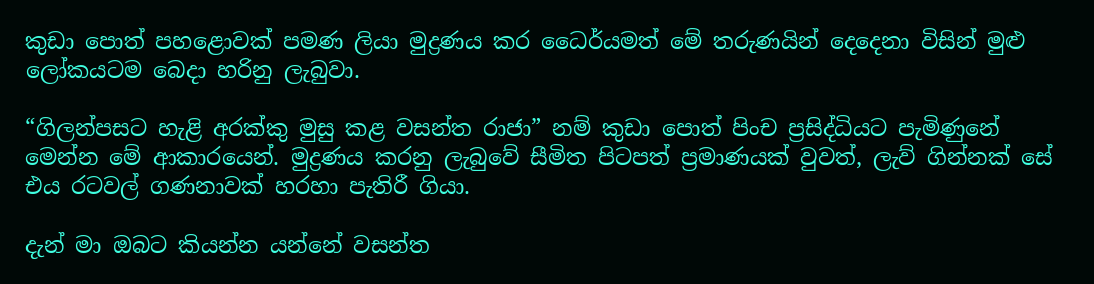කුඩා පොත් පහළොවක් පමණ ලියා මුද්‍රණය කර ධෛර්යමත් මේ තරුණයින් දෙදෙනා විසින් මුළු ලෝකයටම බෙදා හරිනු ලැබුවා.

“ගිලන්පසට හැළි අරක්කු මුසු කළ වසන්ත රාජා” නම් කුඩා පොත් පිංච ප්‍රසිද්ධියට පැමිණුනේ මෙන්න මේ ආකාරයෙන්. මුද්‍රණය කරනු ලැබුවේ සීමිත පිටපත් ප්‍රමාණයක් වුවත්, ලැව් ගින්නක් සේ එය රටවල් ගණනාවක් හරහා පැතිරී ගියා.

දැන් මා ඔබට කියන්න යන්නේ වසන්ත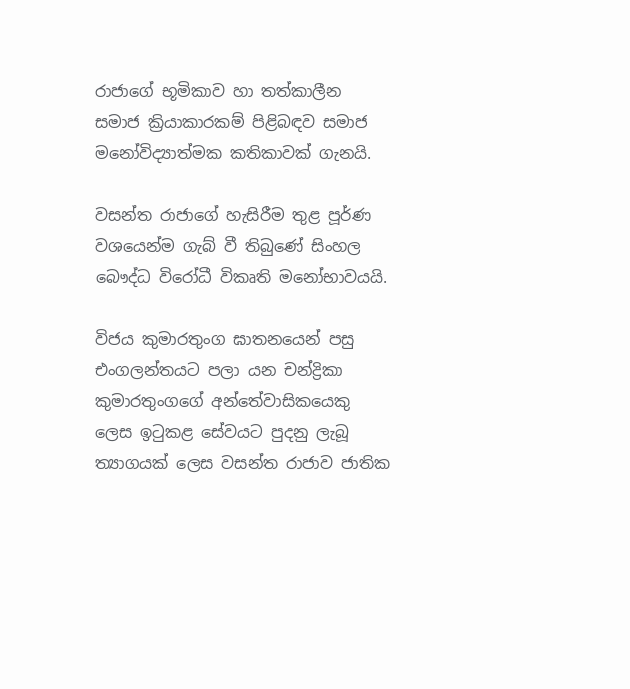රාජාගේ භූමිකාව හා තත්කාලීන සමාජ ක්‍රියාකාරකම් පිළිබඳව සමාජ මනෝවිද්‍යාත්මක කතිකාවක් ගැනයි.

වසන්ත රාජාගේ හැසිරීම තුළ පූර්ණ වශයෙන්ම ගැබ් වී තිබුණේ සිංහල බෞද්ධ විරෝධී විකෘති මනෝභාවයයි.

විජය කුමාරතුංග ඝාතනයෙන් පසු එංගලන්තයට පලා යන චන්ද්‍රිකා කුමාරතුංගගේ අන්තේවාසිකයෙකු ලෙස ඉටුකළ සේවයට පුදනු ලැබූ ත්‍යාගයක් ලෙස වසන්ත රාජාව ජාතික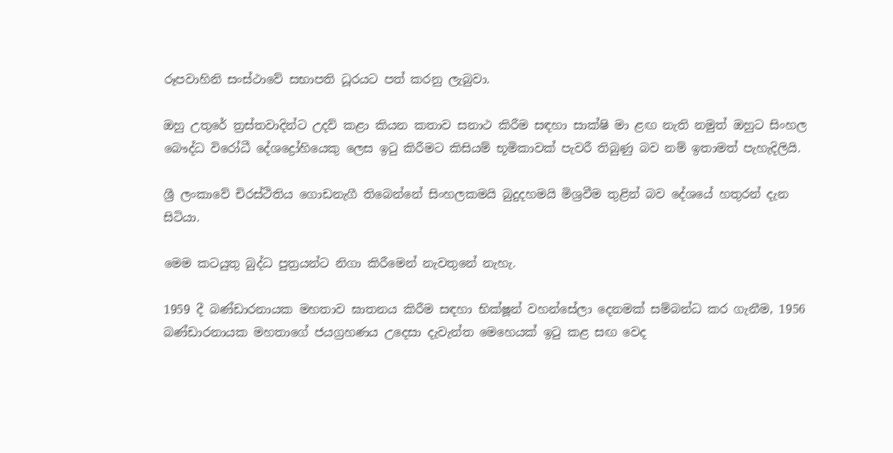රූපවාහිනි සංස්ථාවේ සභාපති ධූරයට පත් කරනු ලැබුවා.

ඔහු උතුරේ ත්‍රස්තවාදින්ට උදව් කළා කියන කතාව සනාථ කිරීම සඳහා සාක්ෂි මා ළඟ නැති නමුත් ඔහුට සිංහල බෞද්ධ විරෝධී දේශද්‍රෝහියෙකු ලෙස ඉටු කිරීමට කිසියම් භූමිකාවක් පැවරී තිබුණු බව නම් ඉතාමත් පැහැදිලියි.

ශ්‍රී ලංකාවේ චිරස්ථිතිය ගොඩනැගී තිබෙන්නේ සිංහලකමයි බුදුදහමයි මිශ්‍රවීම තුළින් බව දේශයේ හතුරන් දැන සිටියා.

මෙම කටයුතු බුද්ධ පුත්‍රයන්ට නිගා කිරීමෙන් නැවතුනේ නැහැ.

1959 දී බණ්ඩාරනායක මහතාව ඝාතනය කිරීම සඳහා භික්ෂූන් වහන්සේලා දෙනමක් සම්බන්ධ කර ගැනීම, 1956 බණ්ඩාරනායක මහතාගේ ජයග්‍රහණය උදෙසා දැවැන්ත මෙහෙයක් ඉටු කළ සඟ වෙද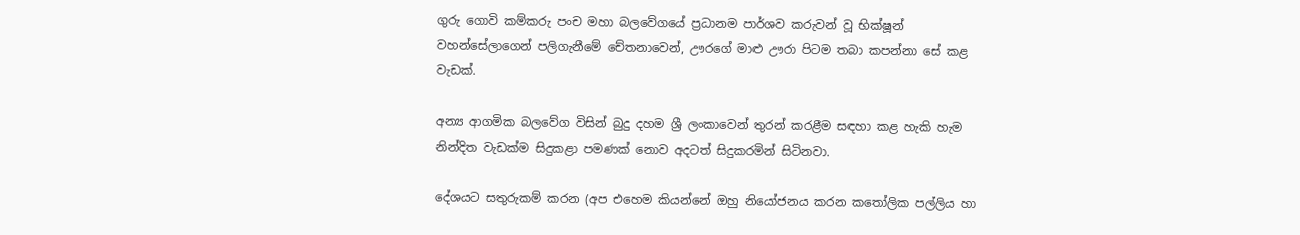ගුරු ගොවි කම්කරු පංච මහා බලවේගයේ ප්‍රධානම පාර්ශව කරුවන් වූ භික්ෂූන් වහන්සේලාගෙන් පලිගැනීමේ චේතනාවෙන්, ඌරගේ මාළු ඌරා පිටම තබා කපන්නා සේ කළ වැඩක්.

අන්‍ය ආගමික බලවේග විසින් බුදු දහම ශ්‍රී ලංකාවෙන් තුරන් කරළීම සඳහා කළ හැකි හැම නින්දිත වැඩක්ම සිදුකළා පමණක් නොව අදටත් සිදුකරමින් සිටිනවා.

දේශයට සතුරුකම් කරන (අප එහෙම කියන්නේ ඔහු නියෝජනය කරන කතෝලික පල්ලිය හා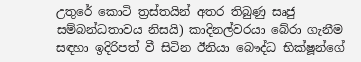උතුරේ කොටි ත්‍රස්තයින් අතර තිබුණු සෘජු සම්බන්ධතාවය නිසයි) කාදිනල්වරයා බේරා ගැනීම සඳහා ඉදිරිපත් වී සිටින ඊනියා බෞද්ධ භික්ෂූන්ගේ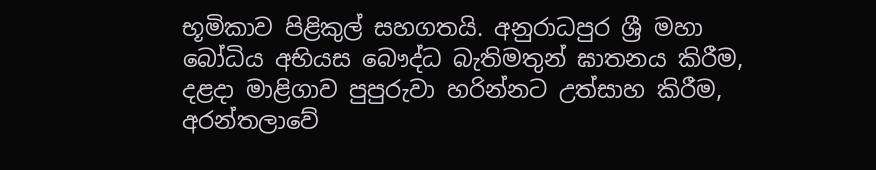භූමිකාව පිළිකුල් සහගතයි. අනුරාධපුර ශ්‍රී මහා බෝධිය අභියස බෞද්ධ බැතිමතුන් ඝාතනය කිරීම, දළදා මාළිගාව පුපුරුවා හරින්නට උත්සාහ කිරීම, අරන්තලාවේ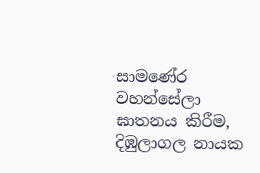සාමණේර වහන්සේලා ඝාතනය කිරීම, දිඹුලාගල නායක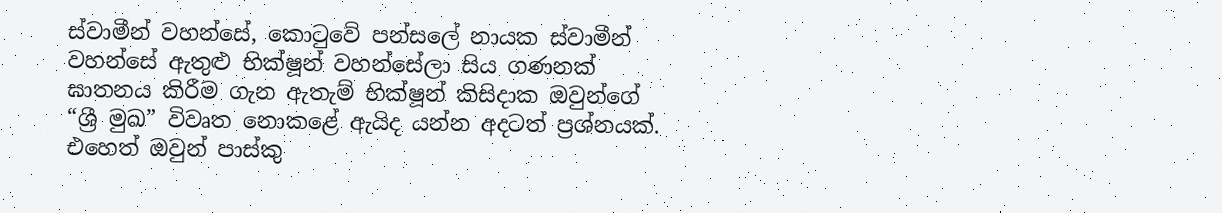ස්වාමීන් වහන්සේ, කොටුවේ පන්සලේ නායක ස්වාමීන් වහන්සේ ඇතුළු භික්ෂූන් වහන්සේලා සිය ගණනක් ඝාතනය කිරීම ගැන ඇතැම් භික්ෂූන් කිසිදාක ඔවුන්ගේ “ශ්‍රී මුඛ” විවෘත නොකළේ ඇයිද යන්න අදටත් ප්‍රශ්නයක්. එහෙත් ඔවුන් පාස්කු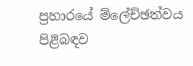ප්‍රහාරයේ ම්ලේච්ඡත්වය පිළිබඳව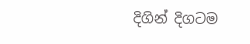දිගින් දිගටම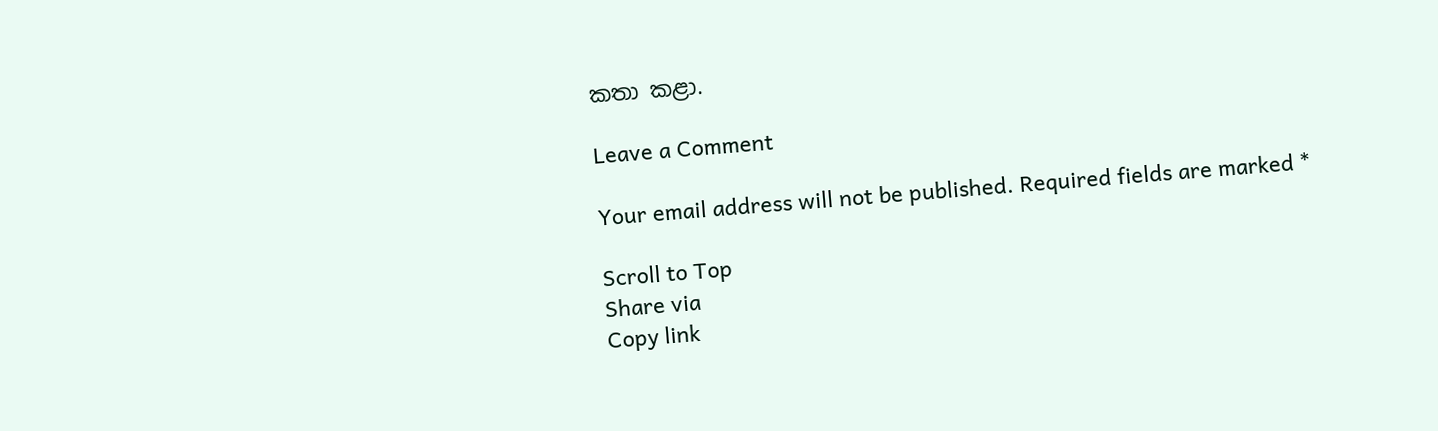කතා කළා.

Leave a Comment

Your email address will not be published. Required fields are marked *

Scroll to Top
Share via
Copy link